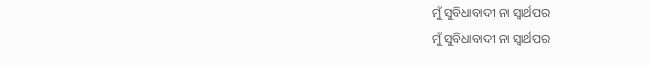ମୁଁ ସୁବିଧାବାଦୀ ନା ସ୍ବାର୍ଥପର
ମୁଁ ସୁବିଧାବାଦୀ ନା ସ୍ବାର୍ଥପର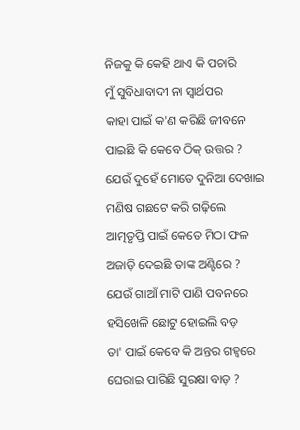ନିଜକୁ କି କେହି ଥାଏ କି ପଚାରି
ମୁଁ ସୁବିଧାବାଦୀ ନା ସ୍ବାର୍ଥପର
କାହା ପାଇଁ କ'ଣ କରିଛି ଜୀବନେ
ପାଇଛି କି କେବେ ଠିକ୍ ଉତ୍ତର ?
ଯେଉଁ ଦୁହେଁ ମୋତେ ଦୁନିଆ ଦେଖାଇ
ମଣିଷ ଗଛଟେ କରି ଗଢ଼ିଲେ
ଆତ୍ମତୃପ୍ତି ପାଇଁ କେତେ ମିଠା ଫଳ
ଅଜାଡ଼ି ଦେଇଛି ତାଙ୍କ ଅଣ୍ଟିରେ ?
ଯେଉଁ ଗାଆଁ ମାଟି ପାଣି ପବନରେ
ହସିଖେଳି ଛୋଟୁ ହୋଇଲି ବଡ଼
ତା' ପାଇଁ କେବେ କି ଅନ୍ତର ଗହ୍ବରେ
ଘେରାଇ ପାରିଛି ସୁରକ୍ଷା ବାଡ଼ ?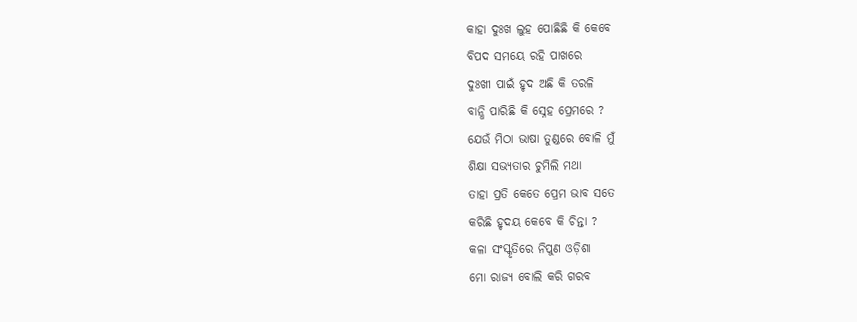କାହା ଦୁଃଖ ଲୁହ ପୋଛିଛି କି କେବେ
ବିପଦ ସମୟେ ରହି ପାଖରେ
ଦୁଃଖୀ ପାଇଁ ହୃଦ ଅଛି କି ତରଳି
ବାନ୍ଧି ପାରିଛି କି ସ୍ନେହ ପ୍ରେମରେ ?
ଯେଉଁ ମିଠା ଭାଷା ତୁଣ୍ଡରେ ବୋଳି ମୁଁ
ଶିକ୍ଷା ସଭ୍ୟତାର ଚୁମିଲି ମଥା
ତାହା ପ୍ରତି କେତେ ପ୍ରେମ ଭାବ ସତେ
କରିଛି ହୃଦୟ କେବେ କି ଚିନ୍ତା ?
କଳା ସଂସ୍କୃତିରେ ନିପୁଣ ଓଡ଼ିଶା
ମୋ ରାଜ୍ୟ ବୋଲି କରି ଗରବ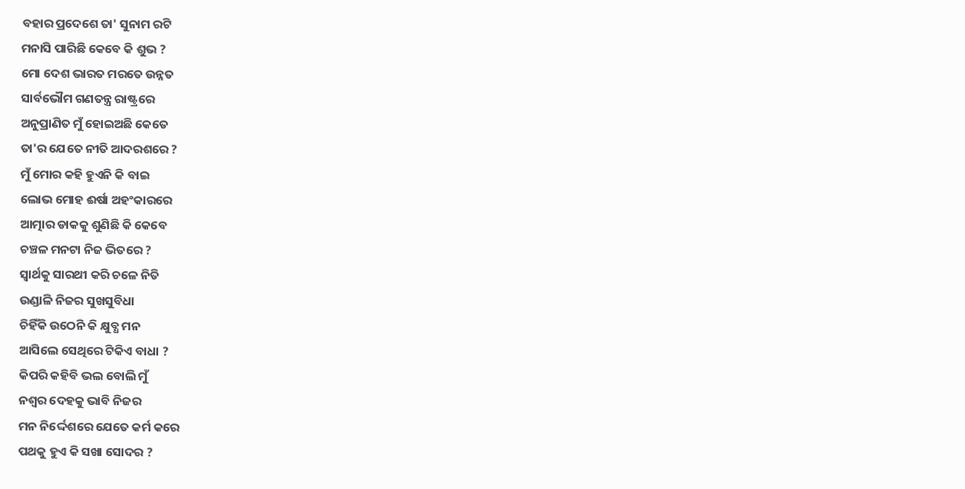ବହାର ପ୍ରଦେଶେ ତା' ସୁନାମ ରଟି
ମନାସି ପାରିଛି କେବେ କି ଶୁଭ ?
ମୋ ଦେଶ ଭାରତ ମରତେ ଉନ୍ନତ
ସାର୍ବଭୌମ ଗଣତନ୍ତ୍ର ରାଷ୍ଟ୍ରରେ
ଅନୁପ୍ରାଣିତ ମୁଁ ହୋଇଅଛି କେତେ
ତା'ର ଯେତେ ନୀତି ଆଦରଶରେ ?
ମୁଁ ମୋର କହି ହୁଏନି କି ବାଇ
ଲୋଭ ମୋହ ଈର୍ଷା ଅହଂକାରରେ
ଆତ୍ମାର ଡାକକୁ ଶୁଣିଛି କି କେବେ
ଚଞ୍ଚଳ ମନଟା ନିଜ ଭିତରେ ?
ସ୍ବାର୍ଥକୁ ସାରଥୀ କରି ଚଳେ ନିତି
ଉଣ୍ଡାଳି ନିଜର ସୁଖସୁବିଧା
ଚିହିଁକି ଉଠେନି କି କ୍ଷୁବ୍ଧ ମନ
ଆସିଲେ ସେଥିରେ ଟିକିଏ ବାଧା ?
କିପରି କହିବି ଭଲ ବୋଲି ମୁଁ
ନଶ୍ବର ଦେହକୁ ଭାବି ନିଜର
ମନ ନିର୍ଦ୍ଦେଶରେ ଯେତେ କର୍ମ କରେ
ପଥକୁ ହୁଏ କି ସଖା ସୋଦର ?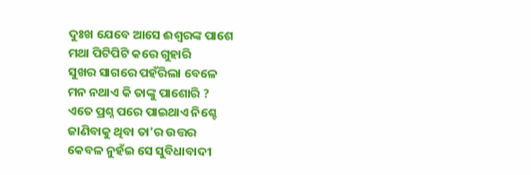ଦୁଃଖ ଯେବେ ଆସେ ଈଶ୍ବରଙ୍କ ପାଶେ
ମଥା ପିଟିପିଟି କରେ ଗୁହାରି
ସୁଖର ସାଗରେ ପହଁରିଲା ବେଳେ
ମନ ନଥାଏ କି ତାଙ୍କୁ ପାଶୋରି ?
ଏତେ ପ୍ରଶ୍ନ ପରେ ପାଇଥାଏ ନିଶ୍ଚେ
ଜାଣିବାକୁ ଥିବା ତା'ର ଉତ୍ତର
କେବଳ ନୁହଁଇ ସେ ସୁବିଧାବାଦୀ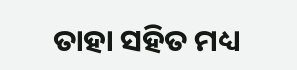ତାହା ସହିତ ମଧ୍ୟ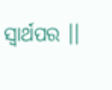ସ୍ବାର୍ଥପର ।।